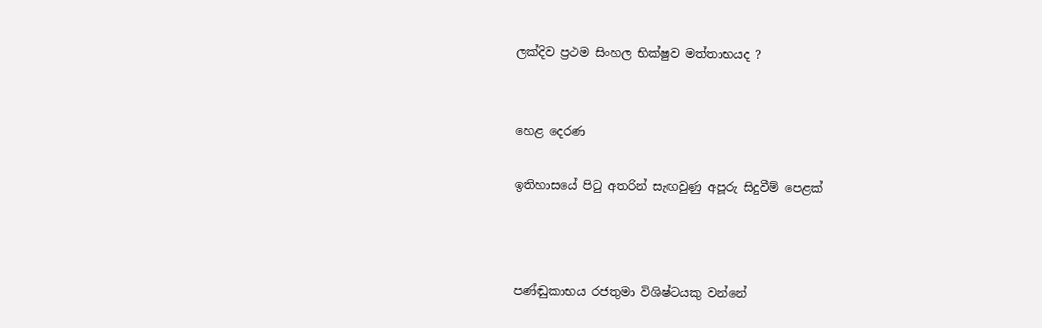ලක්දිව ප්‍රථම සිංහල භික්ෂුව මත්තාභයද ?


හෙළ දෙරණ

ඉතිහාසයේ පිටු අතරින් සැඟවුණු අපූරු සිදුවීම් පෙළක්



පණ්ඬුකාභය රජතුමා විශිෂ්ටයකු වන්නේ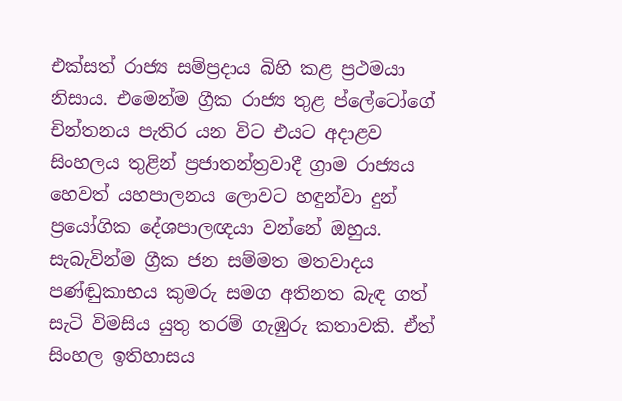එක්සත් රාජ්‍ය සම්ප්‍රදාය බිහි කළ ප්‍රථමයා නිසාය. එමෙන්ම ග්‍රීක රාජ්‍ය තුළ ප්ලේටෝගේ චින්තනය පැතිර යන විට එයට අදාළව සිංහලය තුළින් ප්‍රජාතන්ත්‍රවාදී ග්‍රාම රාජ්‍යය හෙවත් යහපාලනය ලොවට හඳුන්වා දුන් ප්‍රයෝගික දේශපාලඥයා වන්නේ ඔහුය. සැබැවින්ම ග්‍රීක ජන සම්මත මතවාදය පණ්ඬුකාභය කුමරු සමග අතිනත බැඳ ගත් සැටි විමසිය යුතු තරම් ගැඹුරු කතාවකි. ඒත් සිංහල ඉතිහාසය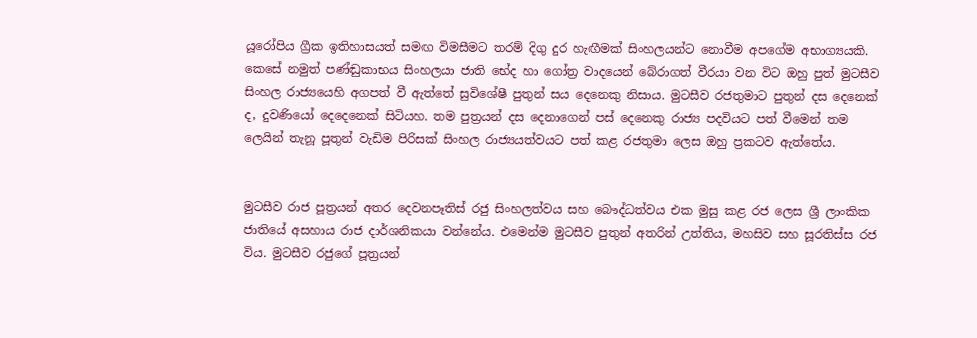යූරෝපිය ග්‍රීක ඉතිහාසයත් සමඟ විමසීමට තරම් දිගු දුර හැඟීමක් සිංහලයන්ට නොවීම අපගේම අභාග්‍යයකි. කෙසේ නමුත් පණ්ඬුකාභය සිංහලයා ජාති භේද හා ගෝත්‍ර වාදයෙන් බේරාගත් වීරයා වන විට ඔහු පුත් මුටසීව සිංහල රාජ්‍යයෙහි අගපත් වී ඇත්තේ සුවිශේෂී පුතුන් සය දෙනෙකු නිසාය. මුටසීව රජතුමාට පුතුන් දස දෙනෙක් ද, දුවණියෝ දෙදෙනෙක් සිටියහ. තම පුත්‍රයන් දස දෙනාගෙන් පස් දෙනෙකු රාජ්‍ය පදවියට පත් වීමෙන් තම ලෙයින් තැනූ පූතුන් වැඩිම පිරිසක් සිංහල රාජ්‍යයත්වයට පත් කළ රජතුමා ලෙස ඔහු ප්‍රකටව ඇත්තේය.


මුටසීව රාජ පූත්‍රයන් අතර දෙවනපෑතිස් රජු සිංහලත්වය සහ බෞද්ධත්වය එක මුසු කළ රජ ලෙස ශ්‍රී ලාංකික ජාතියේ අසහාය රාජ දාර්ශනිකයා වන්නේය. එමෙන්ම මුටසීව පුතුන් අතරින් උත්තිය, මහසිව සහ සූරතිස්ස රජ විය. මුටසීව රජුගේ පූත්‍රයන්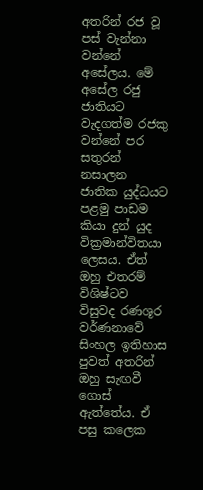අතරින් රජ වූ පස් වැන්නා වන්නේ අසේලය. මේ අසේල රජු ජාතියට වැදගත්ම රජකු වන්නේ පර සතුරන් නසාලන ජාතික යුද්ධයට පළමු පාඩම කියා දුන් යුද වික්‍රමාන්විතයා ලෙසය. ඒත් ඔහු එතරම් විශිෂ්ටව විසුවද රණශූර වර්ණනාවේ සිංහල ඉතිහාස පුවත් අතරින් ඔහු සැඟවී ගොස් ඇත්තේය. ඒ පසු කලෙක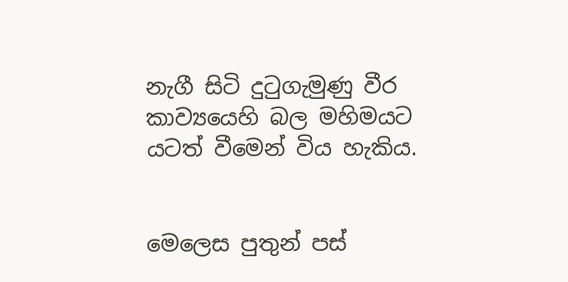නැගී සිටි දුටුගැමුණු වීර කාව්‍යයෙහි බල මහිමයට යටත් වීමෙන් විය හැකිය.


මෙලෙස පුතුන් පස්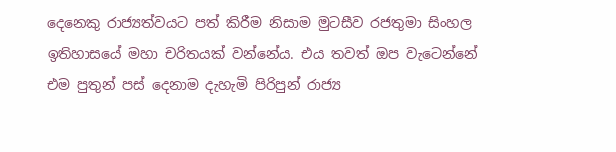දෙනෙකු රාජ්‍යත්වයට පත් කිරීම නිසාම මුටසීව රජතුමා සිංහල ඉතිහාසයේ මහා චරිතයක් වන්නේය. එය තවත් ඔප වැටෙන්නේ එම පුතුන් පස් දෙනාම දැහැමි පිරිපුන් රාජ්‍ය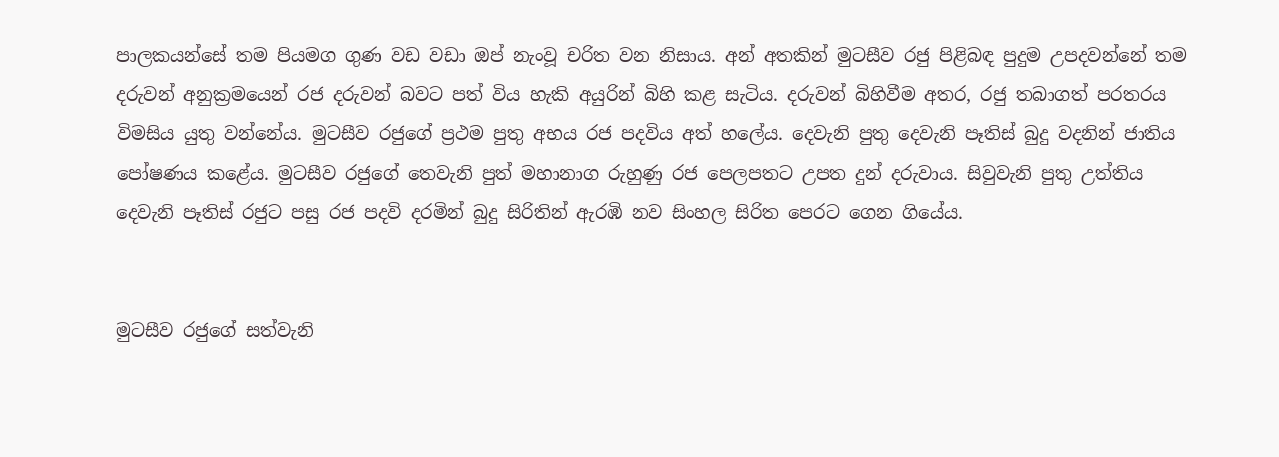පාලකයන්සේ තම පියමග ගුණ වඩ වඩා ඔප් නැංවූ චරිත වන නිසාය. අන් අතකින් මුටසීව රජු පිළිබඳ පුදුම උපදවන්නේ තම දරුවන් අනුක්‍රමයෙන් රජ දරුවන් බවට පත් විය හැකි අයුරින් බිහි කළ සැටිය. දරුවන් බිහිවීම අතර, රජු තබාගත් පරතරය විමසිය යුතු වන්නේය. මුටසීව රජුගේ ප්‍රථම පුතු අභය රජ පදවිය අත් හලේය. දෙවැනි පුතු දෙවැනි පෑතිස් බුදු වදනින් ජාතිය පෝෂණය කළේය. මුටසීව රජුගේ තෙවැනි පුත් මහානාග රුහුණු රජ පෙලපතට උපත දුන් දරුවාය. සිවුවැනි පුතු උත්තිය දෙවැනි පෑතිස් රජුට පසු රජ පදවි දරමින් බුදු සිරිතින් ඇරඹි නව සිංහල සිරිත පෙරට ගෙන ගියේය.


මුටසීව රජුගේ සත්වැනි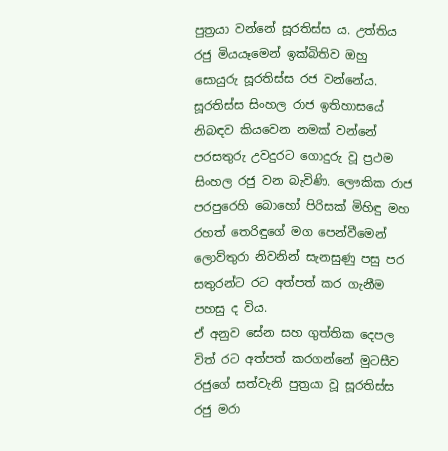පුත්‍රයා වන්නේ සූරතිස්ස ය. උත්තිය රජු මියයෑමෙන් ඉක්බිතිව ඔහු සොයුරු සූරතිස්ස රජ වන්නේය. සූරතිස්ස සිංහල රාජ ඉතිහාසයේ නිබඳව කියවෙන නමක් වන්නේ පරසතුරු උවදුරට ගොදුරු වූ ප්‍රථම සිංහල රජු වන බැවිණි. ලෞකික රාජ පරපුරෙහි බොහෝ පිරිසක් මිහිඳු මහ රහත් තෙරිඳුගේ මග පෙන්වීමෙන් ලොව්තුරා නිවනින් සැනසුණු පසු පර සතුරන්ට රට අත්පත් කර ගැනීම පහසු ද විය.
ඒ අනුව සේන සහ ගුත්තික දෙපල විත් රට අත්පත් කරගන්නේ මුටසීව රජුගේ සත්වැනි පුත්‍රයා වූ සූරතිස්ස රජු මරා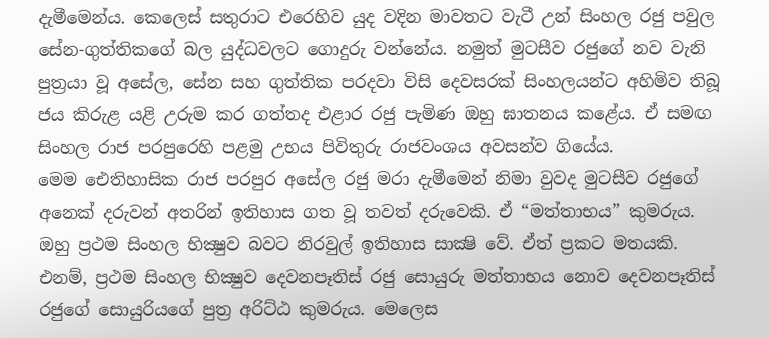දැමීමෙන්ය. කෙලෙස් සතුරාට එරෙහිව යුද වදින මාවතට වැටී උන් සිංහල රජු පවුල සේන-ගුත්තිකගේ බල යුද්ධවලට ගොදුරු වන්නේය. නමුත් මුටසීව රජුගේ නව වැනි පුත්‍රයා වූ අසේල, සේන සහ ගුත්තික පරදවා විසි දෙවසරක් සිංහලයන්ට අහිමිව තිබූ ජය කිරුළ යළි උරුම කර ගත්තද එළාර රජු පැමිණ ඔහු ඝාතනය කළේය. ඒ සමඟ සිංහල රාජ පරපුරෙහි පළමු උභය පිවිතුරු රාජවංශය අවසන්ව ගියේය.
මෙම ඓතිහාසික රාජ පරපුර අසේල රජු මරා දැමීමෙන් නිමා වුවද මුටසීව රජුගේ අනෙක් දරුවන් අතරින් ඉතිහාස ගත වූ තවත් දරුවෙකි. ඒ “මත්තාභය” කුමරුය. ඔහු ප්‍රථම සිංහල භික්‍ෂුව බවට නිරවුල් ඉතිහාස සාක්‍ෂි වේ. ඒත් ප්‍රකට මතයකි. එනම්, ප්‍රථම සිංහල භික්‍ෂුව දෙවනපෑතිස් රජු සොයුරු මත්තාභය නොව දෙවනපෑතිස් රජුගේ සොයුරියගේ පුත්‍ර අරිට්ඨ කුමරුය. මෙලෙස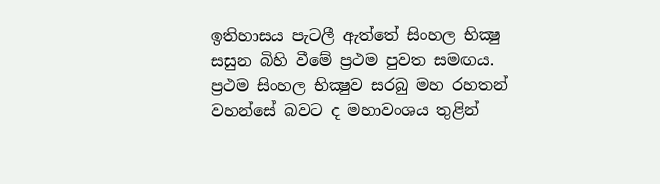ඉතිහාසය පැටලී ඇත්තේ සිංහල භික්‍ෂු සසුන බිහි වීමේ ප්‍රථම පුවත සමඟය. ප්‍රථම සිංහල භික්‍ෂුව සරබු මහ රහතන් වහන්සේ බවට ද මහාවංශය තුළින්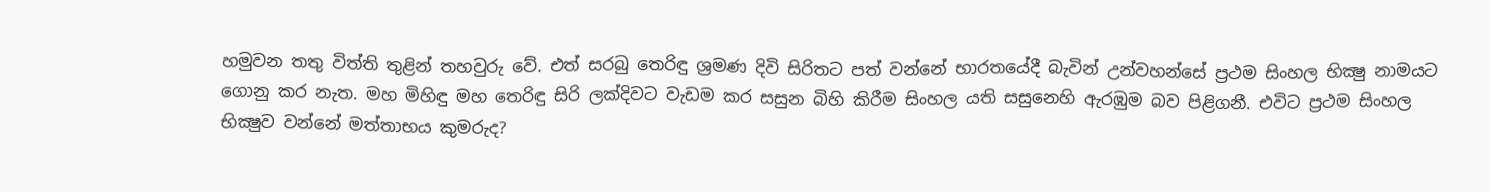හමුවන තතු විත්ති තුළින් තහවුරු වේ. එත් සරබු තෙරිඳු ශ්‍රමණ දිවි සිරිතට පත් වන්නේ භාරතයේදී බැවින් උන්වහන්සේ ප්‍රථම සිංහල භික්‍ෂු නාමයට ගොනු කර නැත. මහ මිහිඳු මහ තෙරිඳු සිරි ලක්දිවට වැඩම කර සසුන බිහි කිරීම සිංහල යති සසුනෙහි ඇරඹුම බව පිළිගනී. එවිට ප්‍රථම සිංහල භික්‍ෂුව වන්නේ මත්තාභය කුමරුද?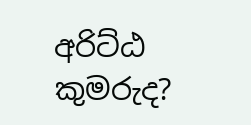අරිට්ඨ කුමරුද?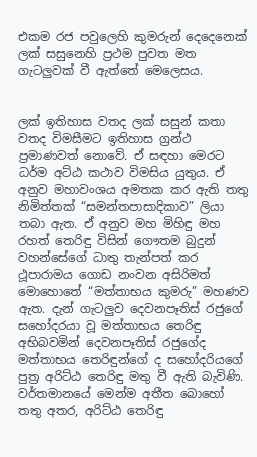එකම රජ පවුලෙහි කුමරුන් දෙදෙනෙක් ලක් සසුනෙහි ප්‍රථම පුවත මත ගැටලුවක් වී ඇත්තේ මෙලෙසය.


ලක් ඉතිහාස වතද ලක් සසුන් කතා වතද විමසීමට ඉතිහාස ග්‍රන්ථ ප්‍රමාණවත් නොවේ. ඒ සඳහා මෙරට ධර්ම අට්ඨ කථාව විමසිය යුතුය. ඒ අනුව මහාවංශය අමතක කර ඇති තතු නිමිත්තක් “සමන්තපාසාදිකාව” ලියා තබා ඇත. ඒ අනුව මහ මිහිඳු මහ රහත් තෙරිඳු විසින් ගෞතම බුදුන් වහන්සේගේ ධාතු තැන්පත් කර ථූපාරාමය ගොඩ නංවන අසිරිමත් මොහොතේ “මත්තාභය කුමරු” මහණව ඇත. දැන් ගැටලුව දෙවනපෑතිස් රජුගේ සහෝදරයා වූ මත්තාභය තෙරිඳු අභිබවමින් දෙවනපෑතිස් රජුගේද මත්තාභය තෙරිඳුන්ගේ ද සහෝදරියගේ පුත්‍ර අරිට්ඨ තෙරිඳු මතු වී ඇති බැවිණි. වර්තමානයේ මෙන්ම අතීත බොහෝ තතු අතර, අරිට්ඨ තෙරිඳු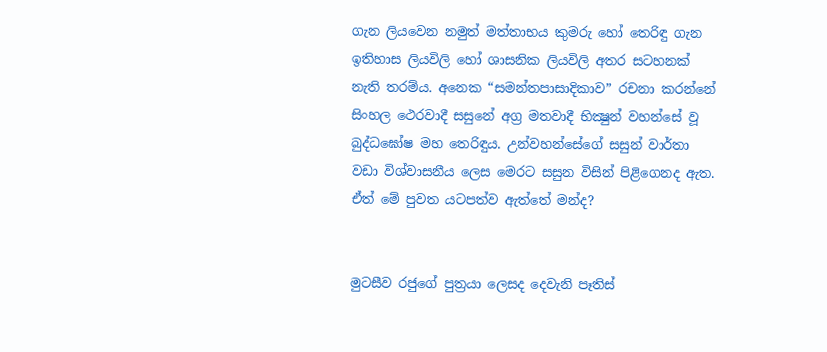ගැන ලියවෙන නමුත් මත්තාභය කුමරු හෝ තෙරිඳු ගැන ඉතිහාස ලියවිලි හෝ ශාසනික ලියවිලි අතර සටහනක් නැති තරම්ය. අනෙක “සමන්තපාසාදිකාව” රචනා කරන්නේ සිංහල ථෙරවාදී සසුනේ අග්‍ර මතවාදී භික්‍ෂුන් වහන්සේ වූ බුද්ධඝෝෂ මහ තෙරිඳුය. උන්වහන්සේගේ සසුන් වාර්තා වඩා විශ්වාසනීය ලෙස මෙරට සසුන විසින් පිළිගෙනද ඇත. ඒත් මේ පුවත යටපත්ව ඇත්තේ මන්ද?


මුටසීව රජුගේ පුත්‍රයා ලෙසද දෙවැනි පෑතිස්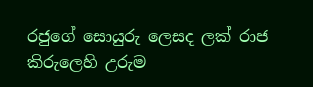රජුගේ සොයුරු ලෙසද ලක් රාජ කිරුලෙහි උරුම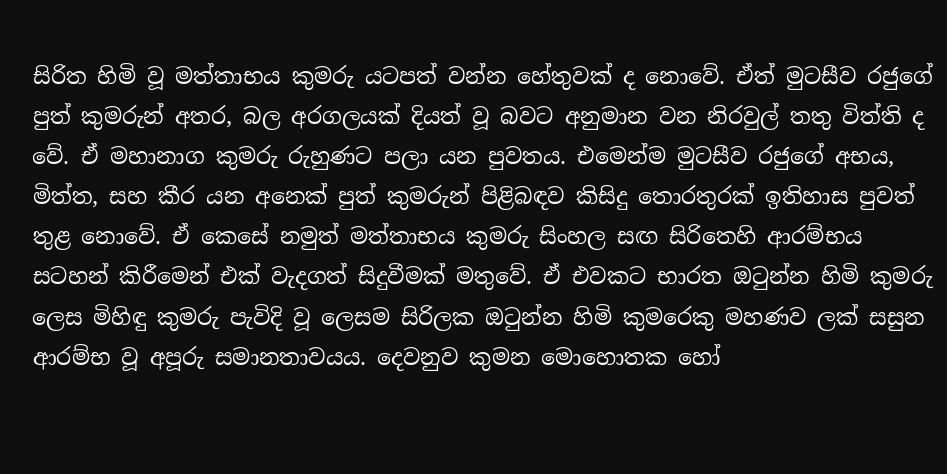සිරිත හිමි වූ මත්තාභය කුමරු යටපත් වන්න හේතුවක් ද නොවේ. ඒත් මුටසීව රජුගේ පුත් කුමරුන් අතර, බල අරගලයක් දියත් වූ බවට අනුමාන වන නිරවුල් තතු විත්ති ද වේ. ඒ මහානාග කුමරු රුහුණට පලා යන පුවතය. එමෙන්ම මුටසීව රජුගේ අභය, මිත්ත, සහ කීර යන අනෙක් පුත් කුමරුන් පිළිබඳව කිසිදු තොරතුරක් ඉතිහාස පුවත් තුළ නොවේ. ඒ කෙසේ නමුත් මත්තාභය කුමරු සිංහල සඟ සිරිතෙහි ආරම්භය සටහන් කිරීමෙන් එක් වැදගත් සිදුවීමක් මතුවේ. ඒ එවකට භාරත ඔටුන්න හිමි කුමරු ලෙස මිහිඳු කුමරු පැවිදි වූ ලෙසම සිරිලක ඔටුන්න හිමි කුමරෙකු මහණව ලක් සසුන ආරම්භ වූ අපූරු සමානතාවයය. දෙවනුව කුමන මොහොතක හෝ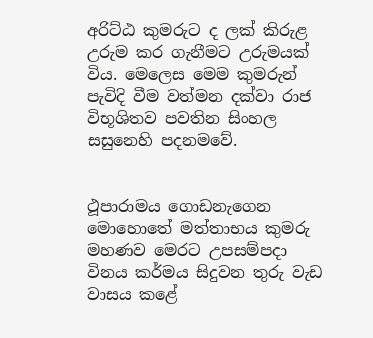අරිට්ඨ කුමරුට ද ලක් කිරුළ උරුම කර ගැනීමට උරුමයක් විය. මෙලෙස මෙම කුමරුන් පැවිදි වීම වත්මන දක්වා රාජ විභූශිතව පවතින සිංහල සසුනෙහි පදනමවේ.


ථූපාරාමය ගොඩනැගෙන මොහොතේ මත්තාභය කුමරු මහණව මෙරට උපසම්පදා විනය කර්මය සිදුවන තුරු වැඩ වාසය කළේ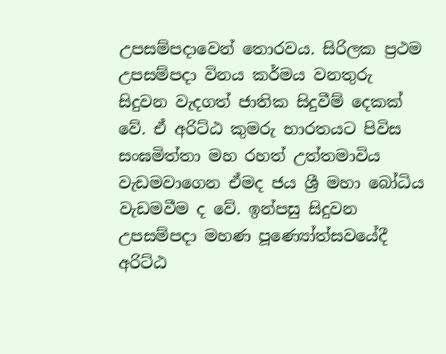උපසම්පදාවෙන් තොරවය. සිරිලක ප්‍රථම උපසම්පදා විනය කර්මය වනතුරු සිදුවන වැදගත් ජාතික සිදුවීම් දෙකක් වේ. ඒ අරිට්ඨ කුමරු භාරතයට පිවිස සංඝමිත්තා මහ රහත් උත්තමාවිය වැඩමවාගෙන ඒමද ජය ශ්‍රී මහා බෝධිය වැඩමවීම ද වේ. ඉන්පසු සිදුවන උපසම්පදා මහණ පූණ්‍යෝත්සවයේදී අරිට්ඨ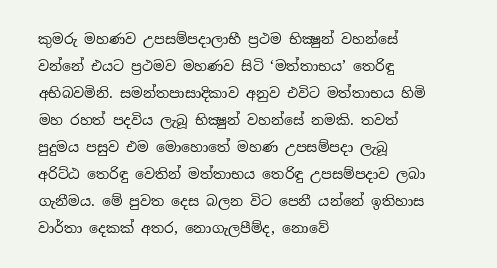කුමරු මහණව උපසම්පදාලාභී ප්‍රථම භික්‍ෂුන් වහන්සේ වන්නේ එයට ප්‍රථමව මහණව සිටි ‘මත්තාභය’ තෙරිඳු අභිබවමිනි. සමන්තපාසාදිකාව අනුව එවිට මත්තාභය හිමි මහ රහත් පදවිය ලැබූ භික්‍ෂුන් වහන්සේ නමකි. තවත් පුදුමය පසුව එම මොහොතේ මහණ උපසම්පදා ලැබූ අරිට්ඨ තෙරිඳු වෙතින් මත්තාභය තෙරිඳු උපසම්පදාව ලබා ගැනීමය. මේ පුවත දෙස බලන විට පෙනී යන්නේ ඉතිහාස වාර්තා දෙකක් අතර, නොගැලපීම්ද, නොවේ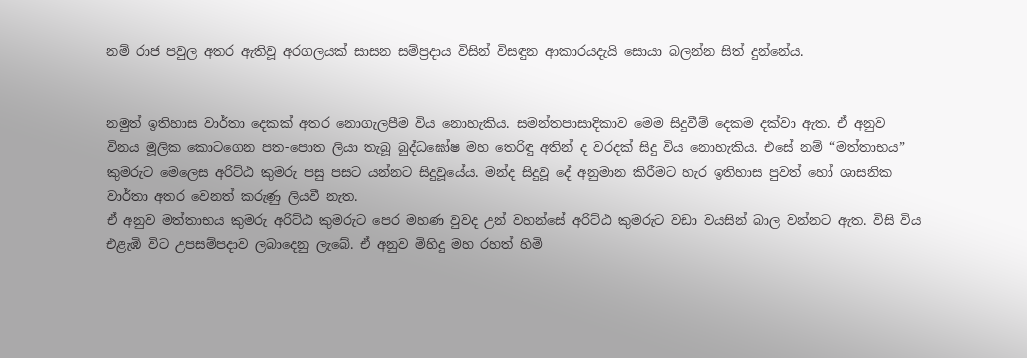නම් රාජ පවුල අතර ඇතිවූ අරගලයක් සාසන සම්ප්‍රදාය විසින් විසඳුන ආකාරයදැයි සොයා බලන්න සිත් දුන්නේය.


නමුත් ඉතිහාස වාර්තා දෙකක් අතර නොගැලපීම විය නොහැකිය. සමන්තපාසාදිකාව මෙම සිදුවීම් දෙකම දක්වා ඇත. ඒ අනුව විනය මූලික කොටගෙන පත-පොත ලියා තැබූ බුද්ධඝෝෂ මහ තෙරිඳු අතින් ද වරදක් සිදු විය නොහැකිය. එසේ නම් “මත්තාභය” කුමරුට මෙලෙස අරිට්ඨ කුමරු පසු පසට යන්නට සිදුවූයේය. මන්ද සිදුවූ දේ අනුමාන කිරීමට හැර ඉතිහාස පුවත් හෝ ශාසනික වාර්තා අතර වෙනත් කරුණු ලියවී නැත.
ඒ අනුව මත්තාභය කුමරු අරිට්ඨ කුමරුට පෙර මහණ වුවද උන් වහන්සේ අරිට්ඨ කුමරුට වඩා වයසින් බාල වන්නට ඇත. විසි විය එළැඹි විට උපසම්පදාව ලබාදෙනු ලැබේ. ඒ අනුව මිහිදු මහ රහත් හිමි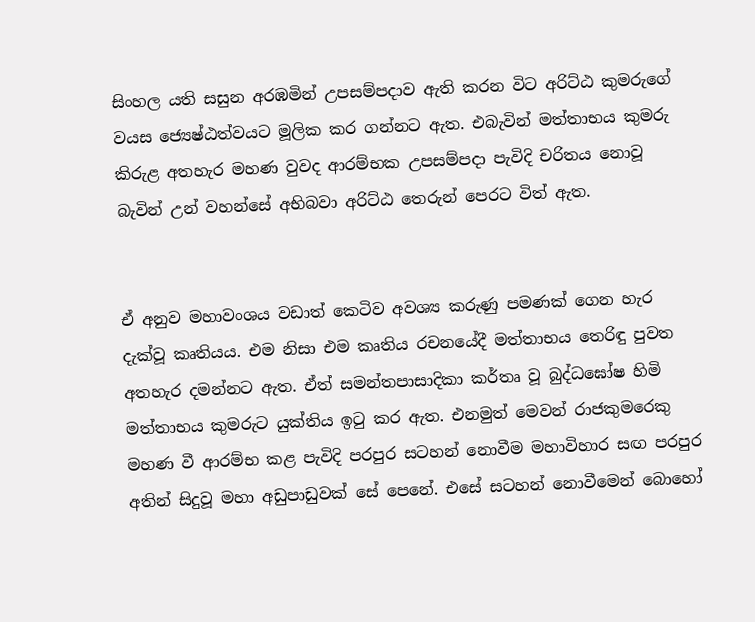සිංහල යති සසුන අරඹමින් උපසම්පදාව ඇති කරන විට අරිට්ඨ කුමරුගේ වයස ජ්‍යෙෂ්ඨත්වයට මූලික කර ගන්නට ඇත. එබැවින් මත්තාභය කුමරු කිරුළ අතහැර මහණ වුවද ආරම්භක උපසම්පදා පැවිදි චරිතය නොවූ බැවින් උන් වහන්සේ අභිබවා අරිට්ඨ තෙරුන් පෙරට විත් ඇත.


ඒ අනුව මහාවංශය වඩාත් කෙටිව අවශ්‍ය කරුණු පමණක් ගෙන හැර දැක්වූ කෘතියය. එම නිසා එම කෘතිය රචනයේදී මත්තාභය තෙරිඳු පුවත අතහැර දමන්නට ඇත. ඒත් සමන්තපාසාදිකා කර්තෘ වූ බුද්ධඝෝෂ හිමි මත්තාභය කුමරුට යුක්තිය ඉටු කර ඇත. එනමුත් මෙවන් රාජකුමරෙකු මහණ වී ආරම්භ කළ පැවිදි පරපුර සටහන් නොවීම මහාවිහාර සඟ පරපුර අතින් සිදුවූ මහා අඩුපාඩුවක් සේ පෙනේ. එසේ සටහන් නොවීමෙන් බොහෝ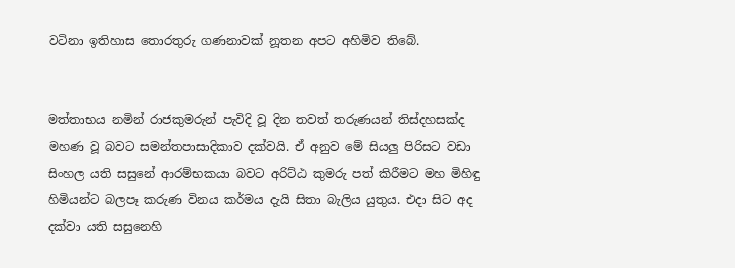වටිනා ඉතිහාස තොරතුරු ගණනාවක් නූතන අපට අහිමිව තිබේ.


මත්තාභය නමින් රාජකුමරුන් පැවිදි වූ දින තවත් තරුණයන් තිස්දහසක්ද මහණ වූ බවට සමන්තපාසාදිකාව දක්වයි. ඒ අනුව මේ සියලු පිරිසට වඩා සිංහල යති සසුනේ ආරම්භකයා බවට අරිට්ඨ කුමරු පත් කිරීමට මහ මිහිඳු හිමියන්ට බලපෑ කරුණ විනය කර්මය දැයි සිතා බැලිය යුතුය. එදා සිට අද දක්වා යති සසුනෙහි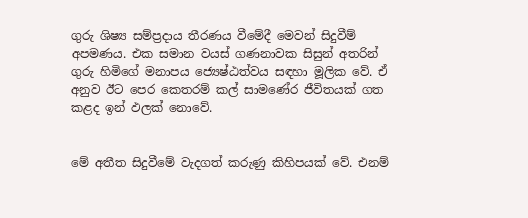ගුරු ශිෂ්‍ය සම්ප්‍රදාය තීරණය වීමේදී මෙවන් සිදුවීම් අපමණය. එක සමාන වයස් ගණනාවක සිසුන් අතරින් ගුරු හිමිගේ මනාපය ජ්‍යෙෂ්ඨත්වය සඳහා මූලික වේ. ඒ අනුව ඊට පෙර කෙතරම් කල් සාමණේර ජීවිතයක් ගත කළද ඉන් ඵලක් නොවේ.


මේ අතීත සිදුවීමේ වැදගත් කරුණු කිහිපයක් වේ. එනම්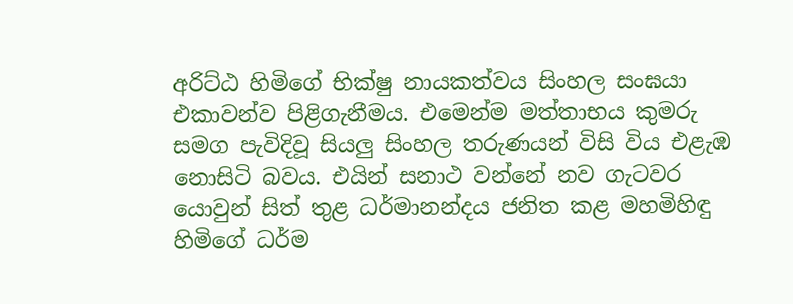අරිට්ඨ හිමිගේ භික්ෂු නායකත්වය සිංහල සංඝයා එකාවන්ව පිළිගැනීමය. එමෙන්ම මත්තාභය කුමරු සමග පැවිදිවූ සියලු සිංහල තරුණයන් විසි විය එළැඹ නොසිටි බවය. එයින් සනාථ වන්නේ නව ගැටවර යොවුන් සිත් තුළ ධර්මානන්දය ජනිත කළ මහමිහිඳු හිමිගේ ධර්ම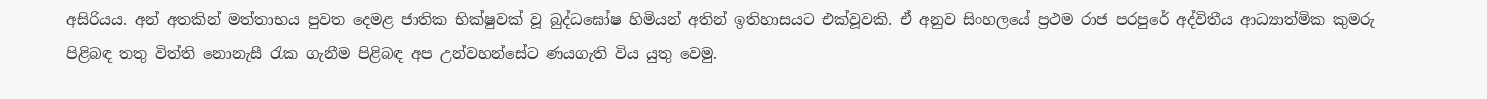අසිරියය. අන් අතකින් මත්තාභය පුවත දෙමළ ජාතික භික්ෂුවක් වූ බුද්ධඝෝෂ හිමියන් අතින් ඉතිහාසයට එක්වූවකි. ඒ අනුව සිංහලයේ ප්‍රථම රාජ පරපුරේ අද්විතීය ආධ්‍යාත්මික කුමරු පිළිබඳ තතු විත්ති නොනැසී රැක ගැනීම පිළිබඳ අප උන්වහන්සේට ණයගැති විය යුතු වෙමු.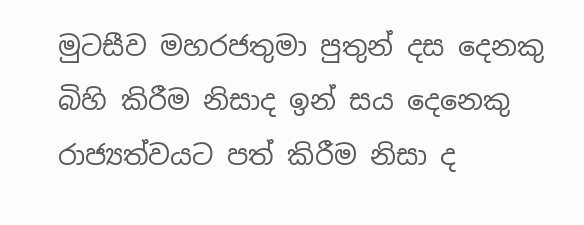මුටසීව මහරජතුමා පුතුන් දස දෙනකු බිහි කිරීම නිසාද ඉන් සය දෙනෙකු රාජ්‍යත්වයට පත් කිරීම නිසා ද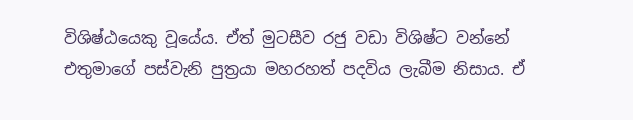විශිෂ්ඨයෙකු වූයේය. ඒත් මුටසීව රජු වඩා විශිෂ්ට වන්නේ එතුමාගේ පස්වැනි පුත්‍රයා මහරහත් පදවිය ලැබීම නිසාය. ඒ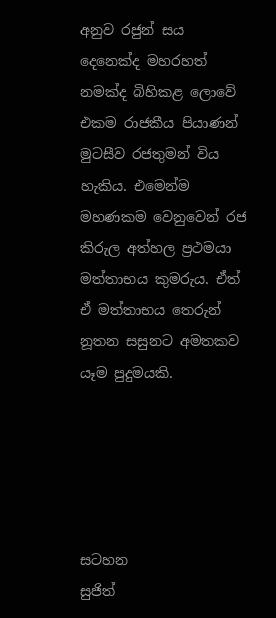අනුව රජුන් සය දෙනෙක්ද මහරහත් නමක්ද බිහිකළ ලොවේ එකම රාජකීය පියාණන් මුටසීව රජතුමන් විය හැකිය. එමෙන්ම මහණකම වෙනුවෙන් රජ කිරුල අත්හල ප්‍රථමයා මත්තාභය කුමරුය. ඒත් ඒ මත්තාභය තෙරුන් නූතන සසුනට අමතකව යෑම පුදුමයකි.





සටහන
සුජිත්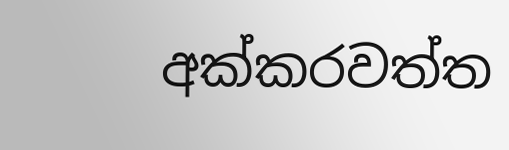අක්කරවත්ත